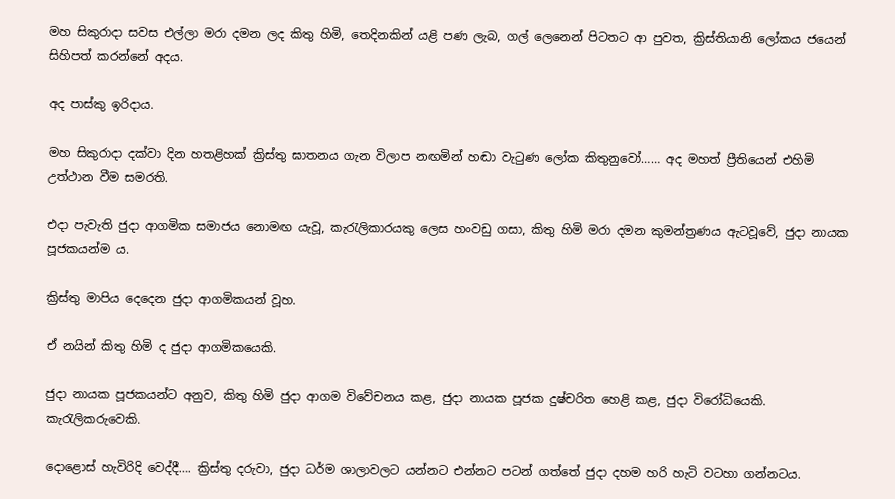මහ සිකුරාදා සවස එල්ලා මරා දමන ලද කිතු හිමි, තෙදිනකින් යළි පණ ලැබ, ගල් ලෙනෙන් පිටතට ආ පුවත, ක්‍රිස්තියානි ලෝකය ජයෙන් සිහිපත් කරන්නේ අදය.

අද පාස්කු ඉරිදාය.

මහ සිකුරාදා දක්වා දින හතළිහක් ක්‍රිස්තු ඝාතනය ගැන විලාප නඟමින් හඬා වැටුණ ලෝක කිතුනුවෝ…… අද මහත් ප්‍රීතියෙන් එහිමි උත්ථාන වීම සමරති.

එදා පැවැති ජුදා ආගමික සමාජය නොමඟ යැවූ, කැරැලිකාරයකු ලෙස හංවඩු ගසා, කිතු හිමි මරා දමන කුමන්ත්‍රණය ඇටවූවේ, ජුදා නායක පූජකයන්ම ය.

ක්‍රිස්තු මාපිය දෙදෙන ජුදා ආගමිකයන් වූහ.

ඒ නයින් කිතු හිමි ද ජුදා ආගමිකයෙකි.

ජුදා නායක පූජකයන්ට අනුව, කිතු හිමි ජුදා ආගම විවේචනය කළ, ජුදා නායක පූජක දුෂ්චරිත හෙළි කළ, ජුදා විරෝධියෙකි. කැරැලිකරුවෙකි.

දොළොස් හැවිරිදි වෙද්දී…. ක්‍රිස්තු දරුවා, ජුදා ධර්ම ශාලාවලට යන්නට එන්නට පටන් ගත්තේ ජුදා දහම හරි හැටි වටහා ගන්නටය.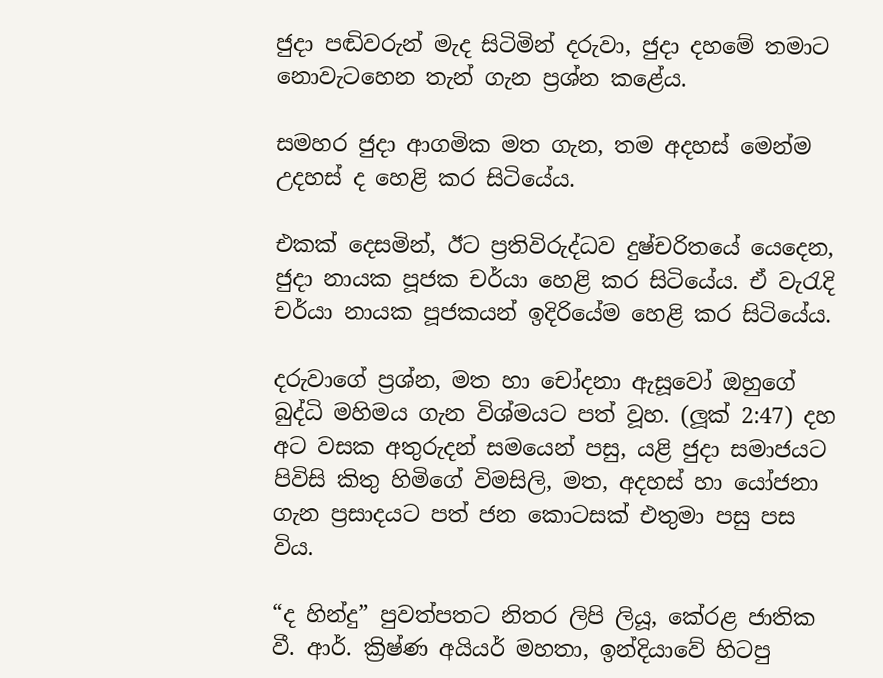ජුදා පඬිවරුන් මැද සිටිමින් දරුවා, ජුදා දහමේ තමාට නොවැටහෙන තැන් ගැන ප්‍රශ්න කළේය.

සමහර ජුදා ආගමික මත ගැන, තම අදහස් මෙන්ම උදහස් ද හෙළි කර සිටියේය.

එකක් දෙසමින්, ඊට ප්‍රතිවිරුද්ධව දුෂ්චරිතයේ යෙදෙන, ජුදා නායක පූජක චර්යා හෙළි කර සිටියේය. ඒ වැරැදි චර්යා නායක පූජකයන් ඉදිරියේම හෙළි කර සිටියේය.

දරුවාගේ ප්‍රශ්න, මත හා චෝදනා ඇසූවෝ ඔහුගේ බුද්ධි මහිමය ගැන විශ්මයට පත් වූහ. (ලූක් 2:47) දහ අට වසක අතුරුදන් සමයෙන් පසු, යළි ජුදා සමාජයට පිවිසි කිතු හිමිගේ විමසිලි, මත, අදහස් හා යෝජනා ගැන ප්‍රසාදයට පත් ජන කොටසක් එතුමා පසු පස විය.

“ද හින්දු” පුවත්පතට නිතර ලිපි ලියූ, කේරළ ජාතික වී. ආර්. ක්‍රිෂ්ණ අයියර් මහතා, ඉන්දියාවේ හිටපු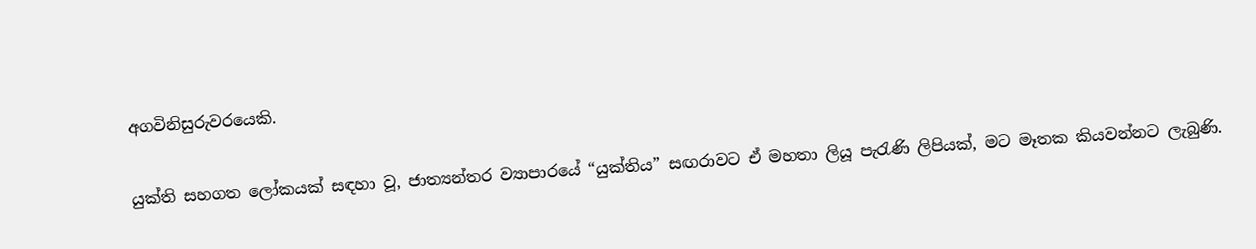අගවිනිසුරුවරයෙකි.

යුක්ති සහගත ලෝකයක් සඳහා වූ, ජාත්‍යන්තර ව්‍යාපාරයේ “යුක්තිය” සඟරාවට ඒ මහතා ලියූ පැරැණි ලිපියක්, මට මෑතක කියවන්නට ලැබුණි.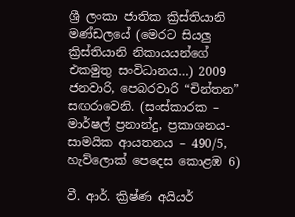ශ්‍රී ලංකා ජාතික ක්‍රිස්තියානි මණ්ඩලයේ (මෙරට සියලු ක්‍රිස්තියානි නිකායයන්ගේ එකමුතු සංවිධානය…) 2009 ජනවාරි, පෙබරවාරි “චින්තන” සඟරාවෙනි. (සංස්කාරක – මාර්ෂල් ප්‍රනාන්දු, ප්‍රකාශනය- සාමයික ආයතනය – 490/5, හැව්ලොක් පෙදෙස කොළඹ 6)

වී. ආර්. ක්‍රිෂ්ණ අයියර්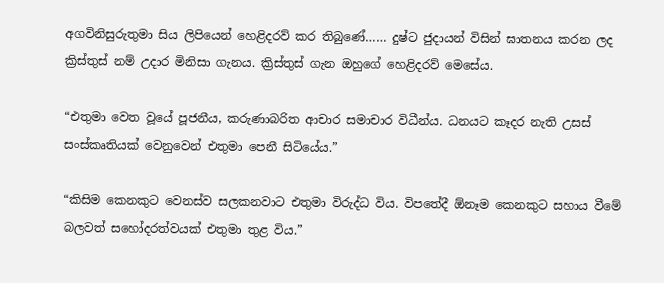අගවිනිසුරුතුමා සිය ලිපියෙන් හෙළිදරව් කර තිබුණේ…… දුෂ්ට ජුදායන් විසින් ඝාතනය කරන ලද ක්‍රිස්තුස් නම් උදාර මිනිසා ගැනය. ක්‍රිස්තුස් ගැන ඔහුගේ හෙළිදරව් මෙසේය.

“එතුමා වෙත වූයේ පූජනීය, කරුණාබරිත ආචාර සමාචාර විධීන්ය. ධනයට කෑදර නැති උසස් සංස්කෘතියක් වෙනුවෙන් එතුමා පෙනී සිටියේය.”

“කිසිම කෙනකුට වෙනස්ව සලකනවාට එතුමා විරුද්ධ විය. විපතේදී ඕනෑම කෙනකුට සහාය වීමේ බලවත් සහෝදරත්වයක් එතුමා තුළ විය.”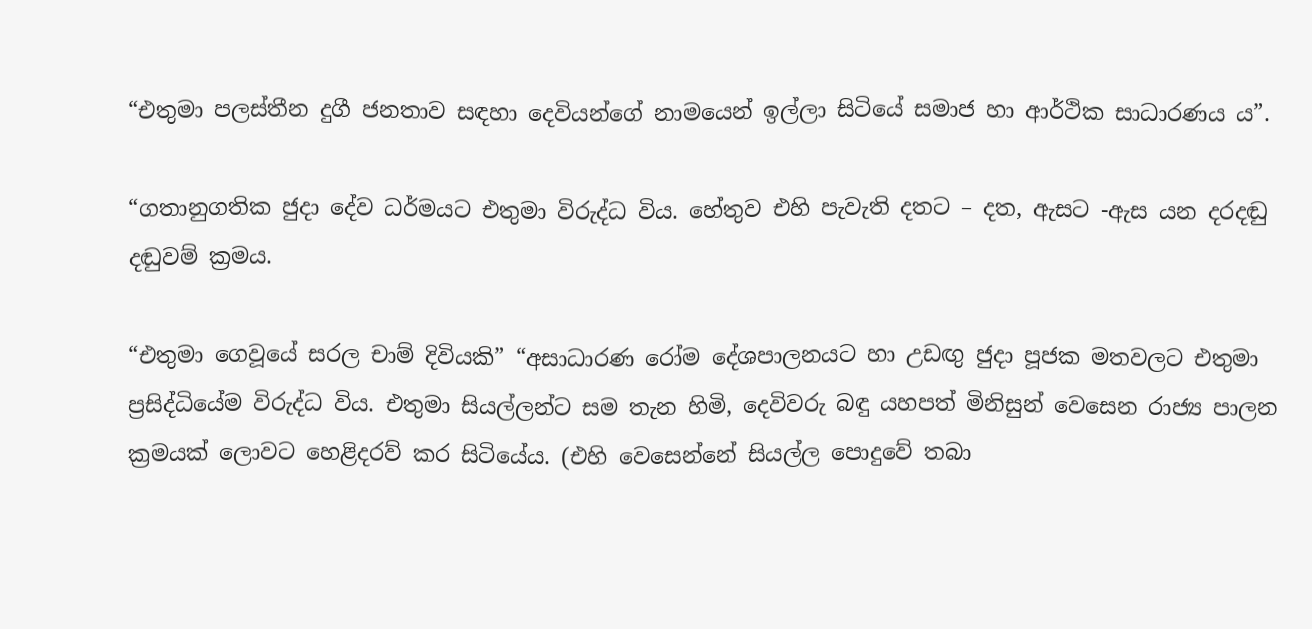“එතුමා පලස්තීන දුගී ජනතාව සඳහා දෙවියන්ගේ නාමයෙන් ඉල්ලා සිටියේ සමාජ හා ආර්ථික සාධාරණය ය”.

“ගතානුගතික ජුදා දේව ධර්මයට එතුමා විරුද්ධ විය. හේතුව එහි පැවැති දතට – දත, ඇසට -ඇස යන දරදඬු දඬුවම් ක්‍රමය.

“එතුමා ගෙවූයේ සරල චාම් දිවියකි” “අසාධාරණ රෝම දේශපාලනයට හා උඩඟු ජුදා පූජක මතවලට එතුමා ප්‍රසිද්ධියේම විරුද්ධ විය. එතුමා සියල්ලන්ට සම තැන හිමි, දෙවිවරු බඳු යහපත් මිනිසුන් වෙසෙන රාජ්‍ය පාලන ක්‍රමයක් ලොවට හෙළිදරව් කර සිටියේය. (එහි වෙසෙන්නේ සියල්ල පොදුවේ තබා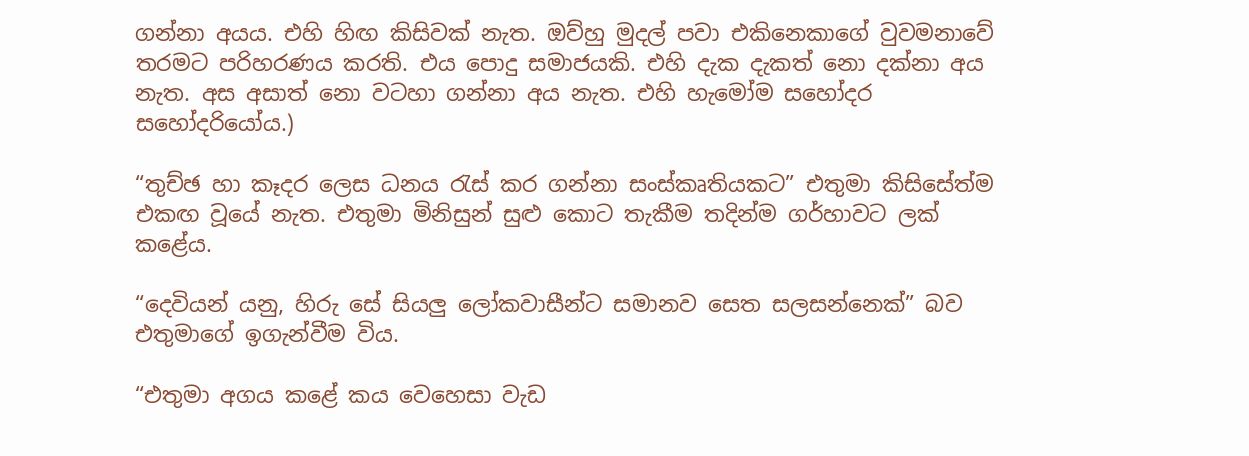ගන්නා අයය. එහි හිඟ කිසිවක් නැත. ඔව්හු මුදල් පවා එකිනෙකාගේ වුවමනාවේ තරමට පරිහරණය කරති. එය පොදු සමාජයකි. එහි දැක දැකත් නො දක්නා අය නැත. අස අසාත් නො වටහා ගන්නා අය නැත. එහි හැමෝම සහෝදර සහෝදරියෝය.)

“තුච්ඡ හා කෑදර ලෙස ධනය රැස් කර ගන්නා සංස්කෘතියකට” එතුමා කිසිසේත්ම එකඟ වූයේ නැත. එතුමා මිනිසුන් සුළු කොට තැකීම තදින්ම ගර්හාවට ලක් කළේය.

“දෙවියන් යනු, හිරු සේ සියලු ලෝකවාසීන්ට සමානව සෙත සලසන්නෙක්” බව එතුමාගේ ඉගැන්වීම විය.

“එතුමා අගය කළේ කය වෙහෙසා වැඩ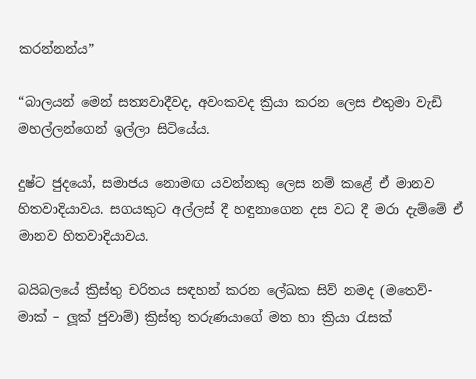කරන්නන්ය”

“බාලයන් මෙන් සත්‍යවාදීවද, අවංකවද ක්‍රියා කරන ලෙස එතුමා වැඩි මහල්ලන්ගෙන් ඉල්ලා සිටියේය.

දුෂ්ට ජුදයෝ, සමාජය නොමඟ යවන්නකු ලෙස නම් කළේ ඒ මානව හිතවාදියාවය. සගයකුට අල්ලස් දී හඳුනාගෙන දස වධ දී මරා දැම්මේ ඒ මානව හිතවාදියාවය.

බයිබලයේ ක්‍රිස්තු චරිතය සඳහන් කරන ලේඛක සිව් නමද (මතෙව්- මාක් – ලූක් ජුවාම්) ක්‍රිස්තු තරුණයාගේ මත හා ක්‍රියා රැසක්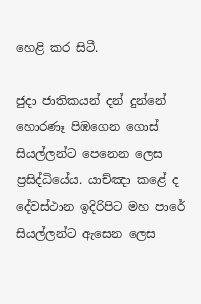හෙළි කර සිටී.

ජුදා ජාතිකයන් දන් දුන්නේ හොරණෑ පිඹගෙන ගොස් සියල්ලන්ට පෙනෙන ලෙස ප්‍රසිද්ධියේය. යාච්ඤා කළේ ද දේවස්ථාන ඉදිරිපිට මහ පාරේ සියල්ලන්ට ඇසෙන ලෙස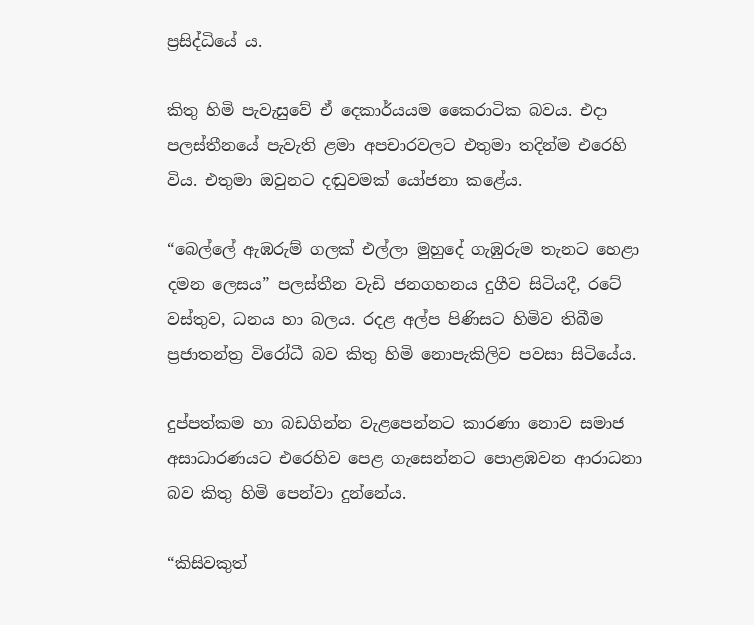ප්‍රසිද්ධියේ ය.

කිතු හිමි පැවැසුවේ ඒ දෙකාර්යයම කෛරාටික බවය. එදා පලස්තීනයේ පැවැති ළමා අපචාරවලට එතුමා තදින්ම එරෙහි විය. එතුමා ඔවුනට දඬුවමක් යෝජනා කළේය.

“බෙල්ලේ ඇඹරුම් ගලක් එල්ලා මුහුදේ ගැඹුරුම තැනට හෙළා දමන ලෙසය” පලස්තීන වැඩි ජනගහනය දුගීව සිටියදී, රටේ වස්තුව, ධනය හා බලය. රදළ අල්ප පිණිසට හිමිව තිබීම ප්‍රජාතන්ත්‍ර විරෝධී බව කිතු හිමි නොපැකිලිව පවසා සිටියේය.

දුප්පත්කම හා බඩගින්න වැළපෙන්නට කාරණා නොව සමාජ අසාධාරණයට එරෙහිව පෙළ ගැසෙන්නට පොළඹවන ආරාධනා බව කිතු හිමි පෙන්වා දුන්නේය.

“කිසිවකුත්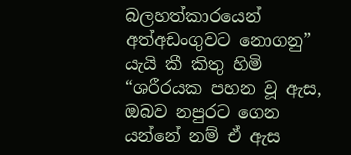බලහත්කාරයෙන් අත්අඩංගුවට නොගනු” යැයි කී කිතු හිමි “ශරීරයක පහන වූ ඇස, ඔබව නපුරට ගෙන යන්නේ නම් ඒ ඇස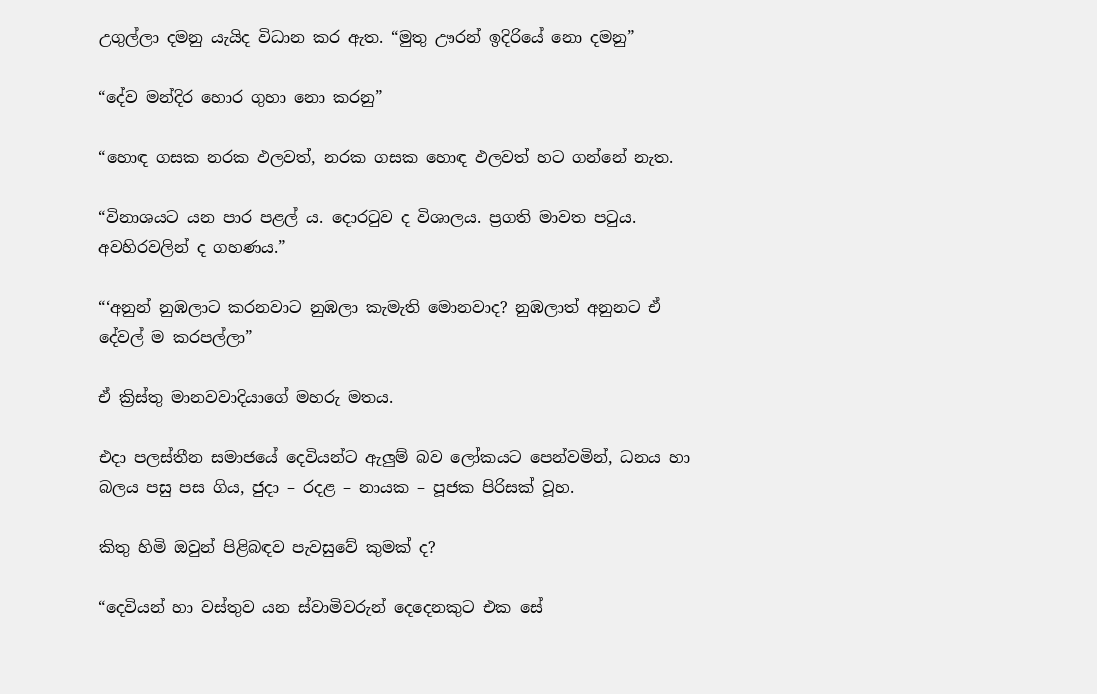උගුල්ලා දමනු යැයිද විධාන කර ඇත. “මුතු ඌරන් ඉදිරියේ නො දමනු”

“දේව මන්දිර හොර ගුහා නො කරනු”

“හොඳ ගසක නරක ඵලවත්, නරක ගසක හොඳ ඵලවත් හට ගන්නේ නැත.

“විනාශයට යන පාර පළල් ය. දොරටුව ද විශාලය. ප්‍රගති මාවත පටුය. අවහිරවලින් ද ගහණය.”

“‘අනුන් නුඹලාට කරනවාට නුඹලා කැමැති මොනවාද? නුඹලාත් අනුනට ඒ දේවල් ම කරපල්ලා”

ඒ ක්‍රිස්තු මානවවාදියාගේ මහරු මතය.

එදා පලස්තීන සමාජයේ දෙවියන්ට ඇලුම් බව ලෝකයට පෙන්වමින්, ධනය හා බලය පසු පස ගිය, ජුදා – රදළ – නායක – පූජක පිරිසක් වූහ.

කිතු හිමි ඔවුන් පිළිබඳව පැවසුවේ කුමක් ද?

“දෙවියන් හා වස්තුව යන ස්වාමිවරුන් දෙදෙනකුට එක සේ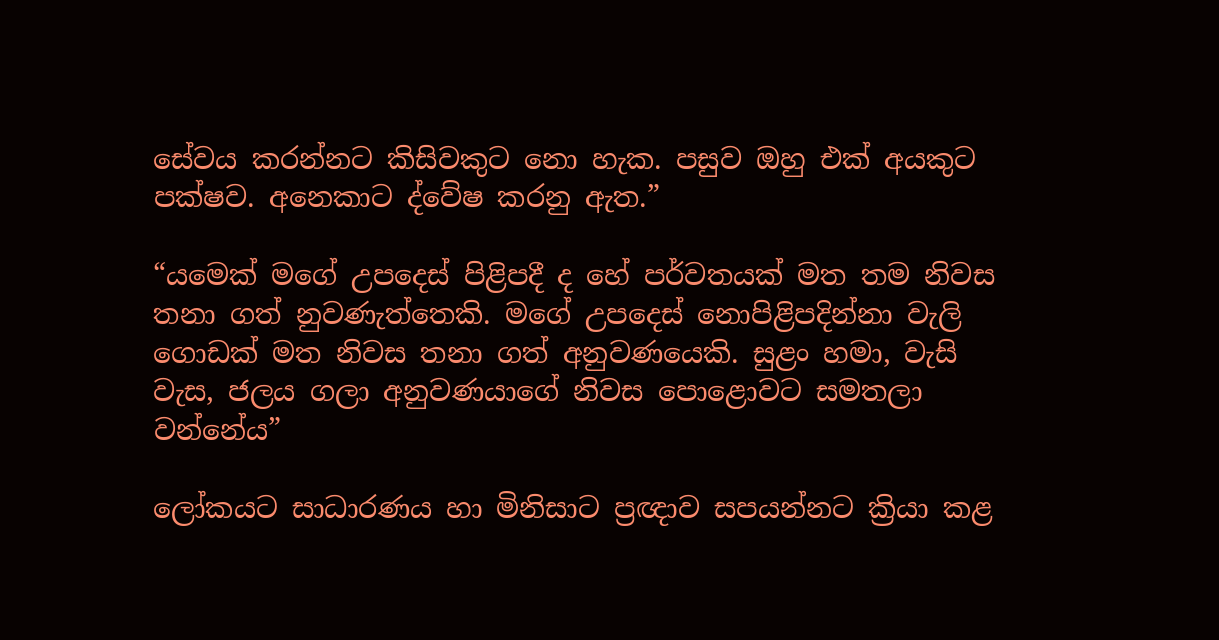සේවය කරන්නට කිසිවකුට නො හැක. පසුව ඔහු එක් අයකුට පක්ෂව. අනෙකාට ද්වේෂ කරනු ඇත.”

“යමෙක් මගේ උපදෙස් පිළිපදී ද හේ පර්වතයක් මත තම නිවස තනා ගත් නුවණැත්තෙකි. මගේ උපදෙස් නොපිළිපදින්නා වැලි ගොඩක් මත නිවස තනා ගත් අනුවණයෙකි. සුළං හමා, වැසි වැස, ජලය ගලා අනුවණයාගේ නිවස පොළොවට සමතලා වන්නේය”

ලෝකයට සාධාරණය හා මිනිසාට ප්‍රඥාව සපයන්නට ක්‍රියා කළ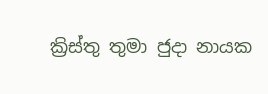ක්‍රිස්තු තුමා ජුදා නායක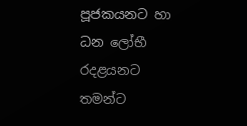පූජකයනට හා ධන ලෝභී රදළයනට තමන්ට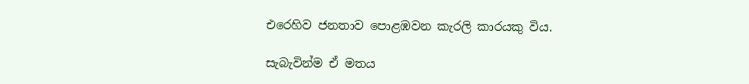එරෙහිව ජනතාව පොළඹවන කැරලි කාරයකු විය.

සැබැවින්ම ඒ මතය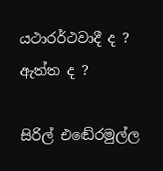යථාරර්ථවාදී ද ? ඇත්ත ද ?

සිරිල් එඬේරමුල්ල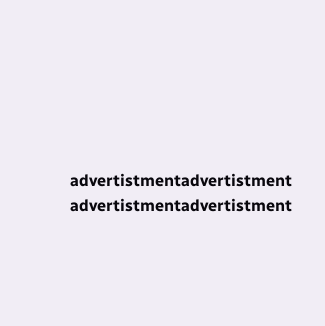advertistmentadvertistment
advertistmentadvertistment